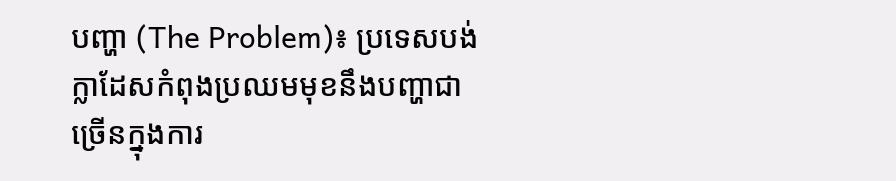បញ្ហា (The Problem)៖ ប្រទេសបង់ក្លាដែសកំពុងប្រឈមមុខនឹងបញ្ហាជាច្រើនក្នុងការ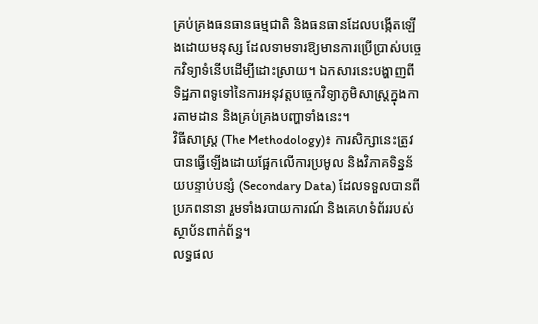គ្រប់គ្រងធនធានធម្មជាតិ និងធនធានដែលបង្កើតឡើងដោយមនុស្ស ដែលទាមទារឱ្យមានការប្រើប្រាស់បច្ចេកវិទ្យាទំនើបដើម្បីដោះស្រាយ។ ឯកសារនេះបង្ហាញពីទិដ្ឋភាពទូទៅនៃការអនុវត្តបច្ចេកវិទ្យាភូមិសាស្ត្រក្នុងការតាមដាន និងគ្រប់គ្រងបញ្ហាទាំងនេះ។
វិធីសាស្ត្រ (The Methodology)៖ ការសិក្សានេះត្រូវបានធ្វើឡើងដោយផ្អែកលើការប្រមូល និងវិភាគទិន្នន័យបន្ទាប់បន្សំ (Secondary Data) ដែលទទួលបានពីប្រភពនានា រួមទាំងរបាយការណ៍ និងគេហទំព័ររបស់ស្ថាប័នពាក់ព័ន្ធ។
លទ្ធផល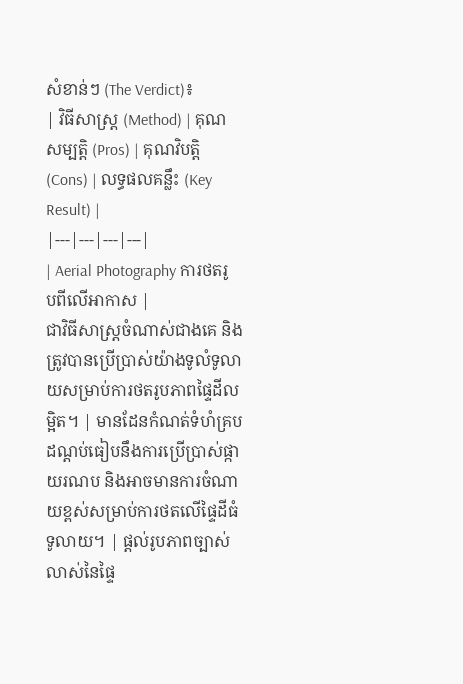សំខាន់ៗ (The Verdict)៖
| វិធីសាស្ត្រ (Method) | គុណសម្បត្តិ (Pros) | គុណវិបត្តិ (Cons) | លទ្ធផលគន្លឹះ (Key Result) |
|---|---|---|---|
| Aerial Photography ការថតរូបពីលើអាកាស |
ជាវិធីសាស្ត្រចំណាស់ជាងគេ និងត្រូវបានប្រើប្រាស់យ៉ាងទូលំទូលាយសម្រាប់ការថតរូបភាពផ្ទៃដីលម្អិត។ | មានដែនកំណត់ទំហំគ្របដណ្តប់ធៀបនឹងការប្រើប្រាស់ផ្កាយរណប និងអាចមានការចំណាយខ្ពស់សម្រាប់ការថតលើផ្ទៃដីធំទូលាយ។ | ផ្តល់រូបភាពច្បាស់លាស់នៃផ្ទៃ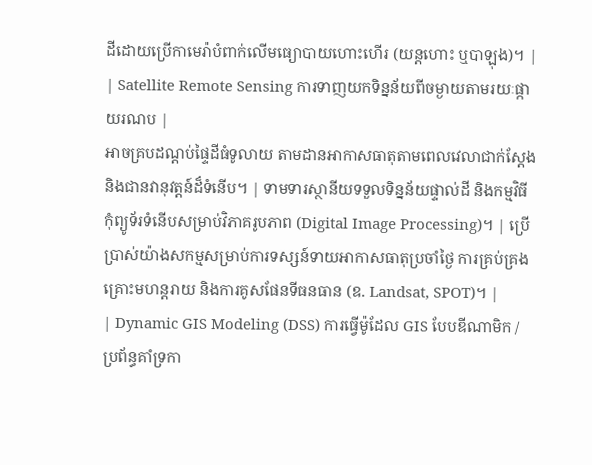ដីដោយប្រើកាមេរ៉ាបំពាក់លើមធ្យោបាយហោះហើរ (យន្តហោះ ឬបាឡុង)។ |
| Satellite Remote Sensing ការទាញយកទិន្នន័យពីចម្ងាយតាមរយៈផ្កាយរណប |
អាចគ្របដណ្តប់ផ្ទៃដីធំទូលាយ តាមដានអាកាសធាតុតាមពេលវេលាជាក់ស្តែង និងជានវានុវត្តន៍ដ៏ទំនើប។ | ទាមទារស្ថានីយទទួលទិន្នន័យផ្ទាល់ដី និងកម្មវិធីកុំព្យូទ័រទំនើបសម្រាប់វិភាគរូបភាព (Digital Image Processing)។ | ប្រើប្រាស់យ៉ាងសកម្មសម្រាប់ការទស្សន៍ទាយអាកាសធាតុប្រចាំថ្ងៃ ការគ្រប់គ្រងគ្រោះមហន្តរាយ និងការគូសផែនទីធនធាន (ឧ. Landsat, SPOT)។ |
| Dynamic GIS Modeling (DSS) ការធ្វើម៉ូដែល GIS បែបឌីណាមិក / ប្រព័ន្ធគាំទ្រកា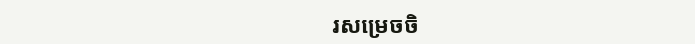រសម្រេចចិ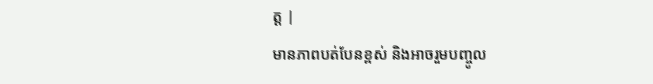ត្ត |
មានភាពបត់បែនខ្ពស់ និងអាចរួមបញ្ចូល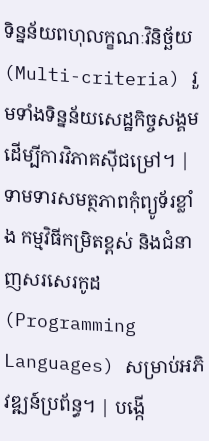ទិន្នន័យពហុលក្ខណៈវិនិច្ឆ័យ (Multi-criteria) រួមទាំងទិន្នន័យសេដ្ឋកិច្ចសង្គមដើម្បីការវិភាគស៊ីជម្រៅ។ | ទាមទារសមត្ថភាពកុំព្យូទ័រខ្លាំង កម្មវិធីកម្រិតខ្ពស់ និងជំនាញសរសេរកូដ (Programming Languages) សម្រាប់អភិវឌ្ឍន៍ប្រព័ន្ធ។ | បង្កើ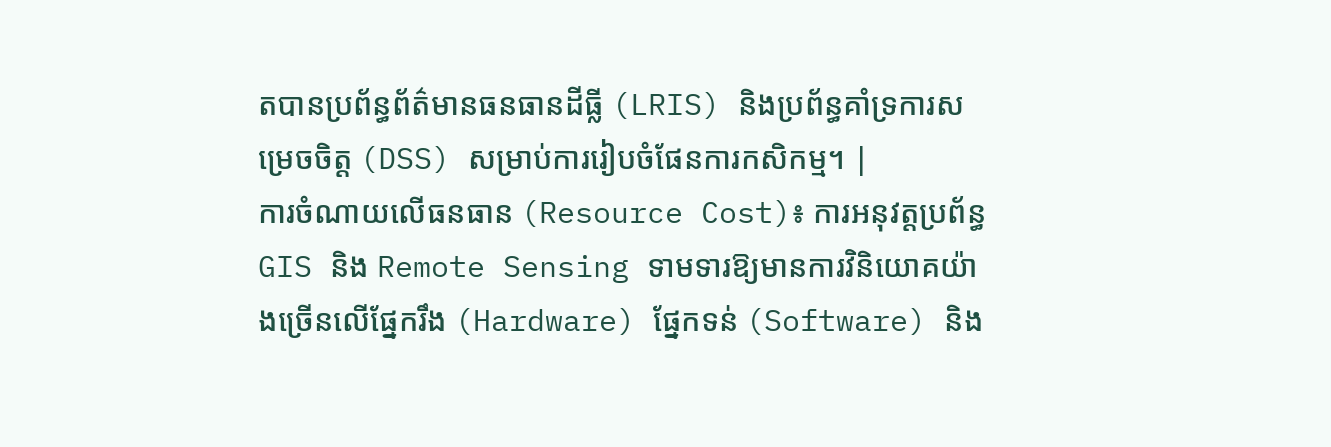តបានប្រព័ន្ធព័ត៌មានធនធានដីធ្លី (LRIS) និងប្រព័ន្ធគាំទ្រការសម្រេចចិត្ត (DSS) សម្រាប់ការរៀបចំផែនការកសិកម្ម។ |
ការចំណាយលើធនធាន (Resource Cost)៖ ការអនុវត្តប្រព័ន្ធ GIS និង Remote Sensing ទាមទារឱ្យមានការវិនិយោគយ៉ាងច្រើនលើផ្នែករឹង (Hardware) ផ្នែកទន់ (Software) និង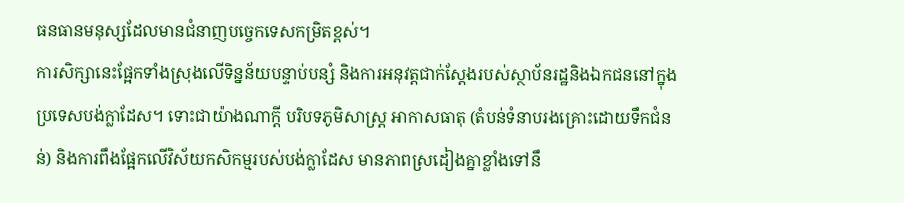ធនធានមនុស្សដែលមានជំនាញបច្ចេកទេសកម្រិតខ្ពស់។
ការសិក្សានេះផ្អែកទាំងស្រុងលើទិន្នន័យបន្ទាប់បន្សំ និងការអនុវត្តជាក់ស្តែងរបស់ស្ថាប័នរដ្ឋនិងឯកជននៅក្នុងប្រទេសបង់ក្លាដែស។ ទោះជាយ៉ាងណាក្តី បរិបទភូមិសាស្ត្រ អាកាសធាតុ (តំបន់ទំនាបរងគ្រោះដោយទឹកជំនន់) និងការពឹងផ្អែកលើវិស័យកសិកម្មរបស់បង់ក្លាដែស មានភាពស្រដៀងគ្នាខ្លាំងទៅនឹ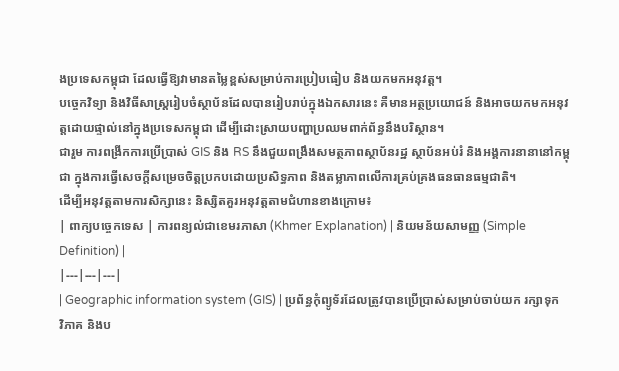ងប្រទេសកម្ពុជា ដែលធ្វើឱ្យវាមានតម្លៃខ្ពស់សម្រាប់ការប្រៀបធៀប និងយកមកអនុវត្ត។
បច្ចេកវិទ្យា និងវិធីសាស្ត្ររៀបចំស្ថាប័នដែលបានរៀបរាប់ក្នុងឯកសារនេះ គឺមានអត្ថប្រយោជន៍ និងអាចយកមកអនុវត្តដោយផ្ទាល់នៅក្នុងប្រទេសកម្ពុជា ដើម្បីដោះស្រាយបញ្ហាប្រឈមពាក់ព័ន្ធនឹងបរិស្ថាន។
ជារួម ការពង្រីកការប្រើប្រាស់ GIS និង RS នឹងជួយពង្រឹងសមត្ថភាពស្ថាប័នរដ្ឋ ស្ថាប័នអប់រំ និងអង្គការនានានៅកម្ពុជា ក្នុងការធ្វើសេចក្តីសម្រេចចិត្តប្រកបដោយប្រសិទ្ធភាព និងតម្លាភាពលើការគ្រប់គ្រងធនធានធម្មជាតិ។
ដើម្បីអនុវត្តតាមការសិក្សានេះ និស្សិតគួរអនុវត្តតាមជំហានខាងក្រោម៖
| ពាក្យបច្ចេកទេស | ការពន្យល់ជាខេមរភាសា (Khmer Explanation) | និយមន័យសាមញ្ញ (Simple Definition) |
|---|---|---|
| Geographic information system (GIS) | ប្រព័ន្ធកុំព្យូទ័រដែលត្រូវបានប្រើប្រាស់សម្រាប់ចាប់យក រក្សាទុក វិភាគ និងប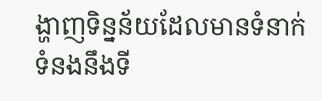ង្ហាញទិន្នន័យដែលមានទំនាក់ទំនងនឹងទី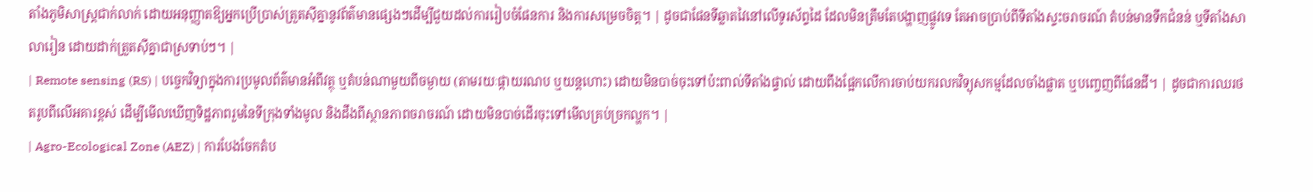តាំងភូមិសាស្ត្រជាក់លាក់ ដោយអនុញ្ញាតឱ្យអ្នកប្រើប្រាស់ត្រួតស៊ីគ្នានូវព័ត៌មានផ្សេងៗដើម្បីជួយដល់ការរៀបចំផែនការ និងការសម្រេចចិត្ត។ | ដូចជាផែនទីឆ្លាតវៃនៅលើទូរស័ព្ទដៃ ដែលមិនត្រឹមតែបង្ហាញផ្លូវទេ តែអាចប្រាប់ពីទីតាំងស្ទះចរាចរណ៍ តំបន់មានទឹកជំនន់ ឬទីតាំងសាលារៀន ដោយដាក់ត្រួតស៊ីគ្នាជាស្រទាប់ៗ។ |
| Remote sensing (RS) | បច្ចេកវិទ្យាក្នុងការប្រមូលព័ត៌មានអំពីវត្ថុ ឬតំបន់ណាមួយពីចម្ងាយ (តាមរយៈផ្កាយរណប ឬយន្តហោះ) ដោយមិនបាច់ចុះទៅប៉ះពាល់ទីតាំងផ្ទាល់ ដោយពឹងផ្អែកលើការចាប់យករលកវិទ្យុសកម្មដែលចាំងផ្លាត ឬបញ្ចេញពីផែនដី។ | ដូចជាការឈរថតរូបពីលើអគារខ្ពស់ ដើម្បីមើលឃើញទិដ្ឋភាពរួមនៃទីក្រុងទាំងមូល និងដឹងពីស្ថានភាពចរាចរណ៍ ដោយមិនបាច់ដើរចុះទៅមើលគ្រប់ច្រកល្ហក។ |
| Agro-Ecological Zone (AEZ) | ការបែងចែកតំប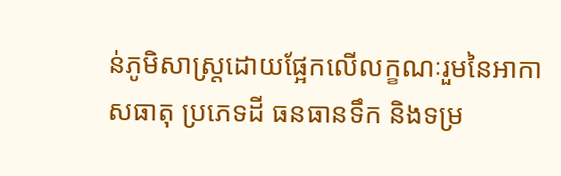ន់ភូមិសាស្ត្រដោយផ្អែកលើលក្ខណៈរួមនៃអាកាសធាតុ ប្រភេទដី ធនធានទឹក និងទម្រ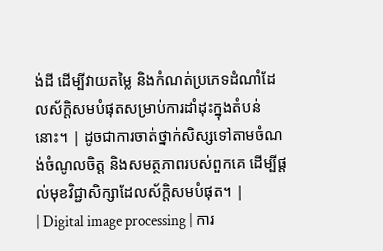ង់ដី ដើម្បីវាយតម្លៃ និងកំណត់ប្រភេទដំណាំដែលស័ក្តិសមបំផុតសម្រាប់ការដាំដុះក្នុងតំបន់នោះ។ | ដូចជាការចាត់ថ្នាក់សិស្សទៅតាមចំណង់ចំណូលចិត្ត និងសមត្ថភាពរបស់ពួកគេ ដើម្បីផ្តល់មុខវិជ្ជាសិក្សាដែលស័ក្តិសមបំផុត។ |
| Digital image processing | ការ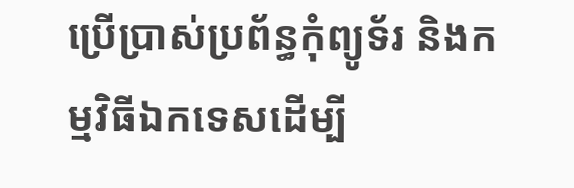ប្រើប្រាស់ប្រព័ន្ធកុំព្យូទ័រ និងកម្មវិធីឯកទេសដើម្បី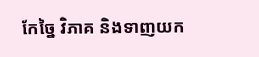កែច្នៃ វិភាគ និងទាញយក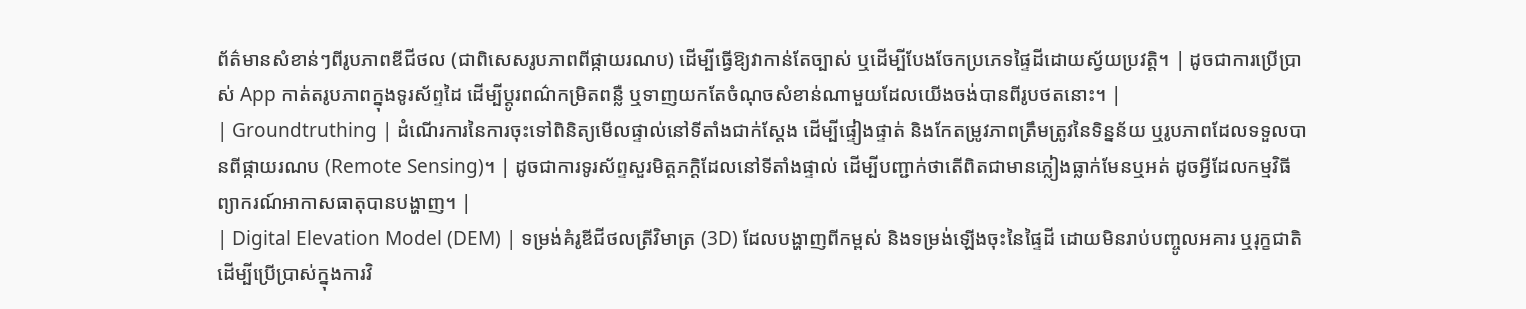ព័ត៌មានសំខាន់ៗពីរូបភាពឌីជីថល (ជាពិសេសរូបភាពពីផ្កាយរណប) ដើម្បីធ្វើឱ្យវាកាន់តែច្បាស់ ឬដើម្បីបែងចែកប្រភេទផ្ទៃដីដោយស្វ័យប្រវត្តិ។ | ដូចជាការប្រើប្រាស់ App កាត់តរូបភាពក្នុងទូរស័ព្ទដៃ ដើម្បីប្តូរពណ៌កម្រិតពន្លឺ ឬទាញយកតែចំណុចសំខាន់ណាមួយដែលយើងចង់បានពីរូបថតនោះ។ |
| Groundtruthing | ដំណើរការនៃការចុះទៅពិនិត្យមើលផ្ទាល់នៅទីតាំងជាក់ស្តែង ដើម្បីផ្ទៀងផ្ទាត់ និងកែតម្រូវភាពត្រឹមត្រូវនៃទិន្នន័យ ឬរូបភាពដែលទទួលបានពីផ្កាយរណប (Remote Sensing)។ | ដូចជាការទូរស័ព្ទសួរមិត្តភក្តិដែលនៅទីតាំងផ្ទាល់ ដើម្បីបញ្ជាក់ថាតើពិតជាមានភ្លៀងធ្លាក់មែនឬអត់ ដូចអ្វីដែលកម្មវិធីព្យាករណ៍អាកាសធាតុបានបង្ហាញ។ |
| Digital Elevation Model (DEM) | ទម្រង់គំរូឌីជីថលត្រីវិមាត្រ (3D) ដែលបង្ហាញពីកម្ពស់ និងទម្រង់ឡើងចុះនៃផ្ទៃដី ដោយមិនរាប់បញ្ចូលអគារ ឬរុក្ខជាតិ ដើម្បីប្រើប្រាស់ក្នុងការវិ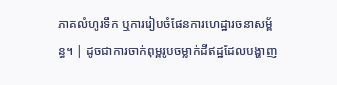ភាគលំហូរទឹក ឬការរៀបចំផែនការហេដ្ឋារចនាសម្ព័ន្ធ។ | ដូចជាការចាក់ពុម្ពរូបចម្លាក់ដីឥដ្ឋដែលបង្ហាញ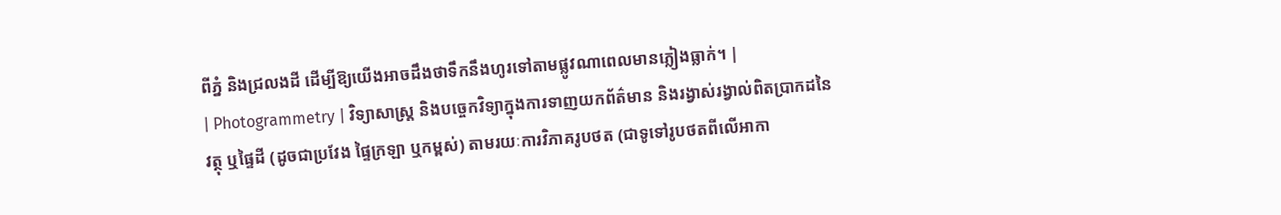ពីភ្នំ និងជ្រលងដី ដើម្បីឱ្យយើងអាចដឹងថាទឹកនឹងហូរទៅតាមផ្លូវណាពេលមានភ្លៀងធ្លាក់។ |
| Photogrammetry | វិទ្យាសាស្ត្រ និងបច្ចេកវិទ្យាក្នុងការទាញយកព័ត៌មាន និងរង្វាស់រង្វាល់ពិតប្រាកដនៃវត្ថុ ឬផ្ទៃដី (ដូចជាប្រវែង ផ្ទៃក្រឡា ឬកម្ពស់) តាមរយៈការវិភាគរូបថត (ជាទូទៅរូបថតពីលើអាកា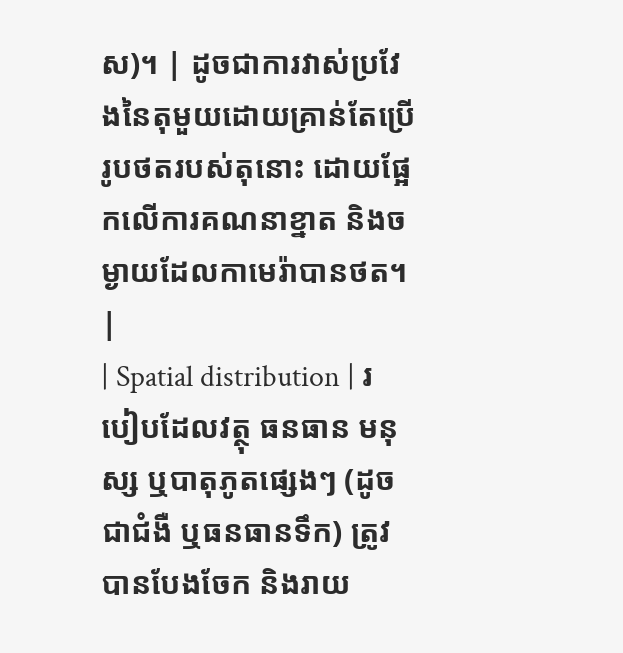ស)។ | ដូចជាការវាស់ប្រវែងនៃតុមួយដោយគ្រាន់តែប្រើរូបថតរបស់តុនោះ ដោយផ្អែកលើការគណនាខ្នាត និងចម្ងាយដែលកាមេរ៉ាបានថត។ |
| Spatial distribution | របៀបដែលវត្ថុ ធនធាន មនុស្ស ឬបាតុភូតផ្សេងៗ (ដូចជាជំងឺ ឬធនធានទឹក) ត្រូវបានបែងចែក និងរាយ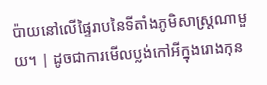ប៉ាយនៅលើផ្ទៃរាបនៃទីតាំងភូមិសាស្ត្រណាមួយ។ | ដូចជាការមើលប្លង់កៅអីក្នុងរោងកុន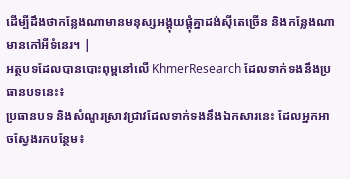ដើម្បីដឹងថាកន្លែងណាមានមនុស្សអង្គុយផ្តុំគ្នាដង់ស៊ីតេច្រើន និងកន្លែងណាមានកៅអីទំនេរ។ |
អត្ថបទដែលបានបោះពុម្ពនៅលើ KhmerResearch ដែលទាក់ទងនឹងប្រធានបទនេះ៖
ប្រធានបទ និងសំណួរស្រាវជ្រាវដែលទាក់ទងនឹងឯកសារនេះ ដែលអ្នកអាចស្វែងរកបន្ថែម៖